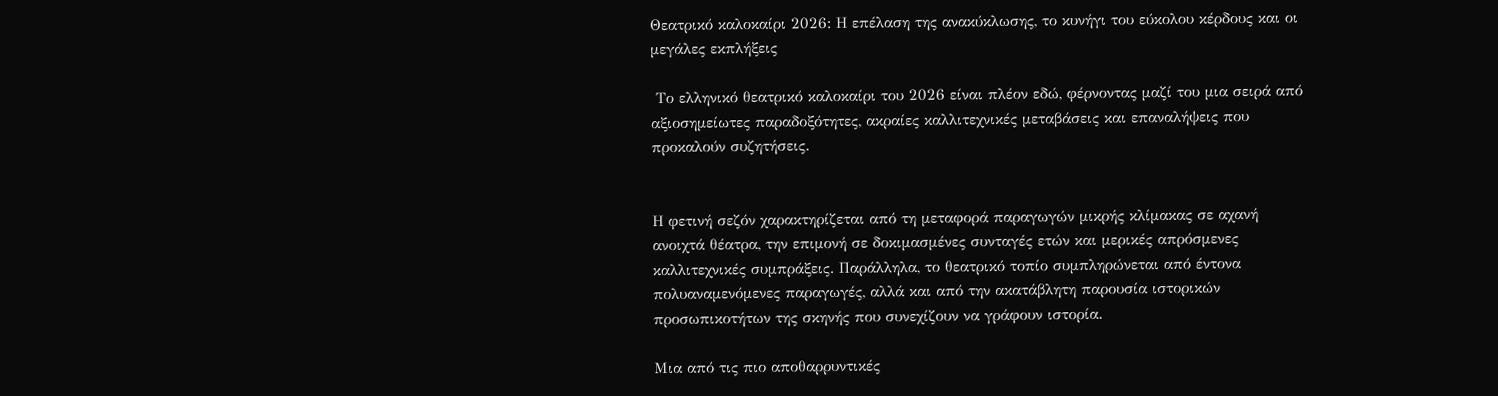Θεατρικό καλοκαίρι 2026: Η επέλαση της ανακύκλωσης, το κυνήγι του εύκολου κέρδους και οι μεγάλες εκπλήξεις

 Το ελληνικό θεατρικό καλοκαίρι του 2026 είναι πλέον εδώ, φέρνοντας μαζί του μια σειρά από αξιοσημείωτες παραδοξότητες, ακραίες καλλιτεχνικές μεταβάσεις και επαναλήψεις που προκαλούν συζητήσεις.


Η φετινή σεζόν χαρακτηρίζεται από τη μεταφορά παραγωγών μικρής κλίμακας σε αχανή ανοιχτά θέατρα, την επιμονή σε δοκιμασμένες συνταγές ετών και μερικές απρόσμενες καλλιτεχνικές συμπράξεις. Παράλληλα, το θεατρικό τοπίο συμπληρώνεται από έντονα πολυαναμενόμενες παραγωγές, αλλά και από την ακατάβλητη παρουσία ιστορικών προσωπικοτήτων της σκηνής που συνεχίζουν να γράφουν ιστορία.

Μια από τις πιο αποθαρρυντικές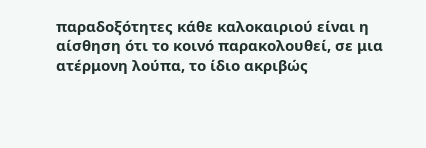παραδοξότητες κάθε καλοκαιριού είναι η αίσθηση ότι το κοινό παρακολουθεί, σε μια ατέρμονη λούπα, το ίδιο ακριβώς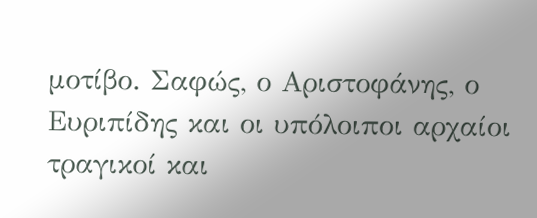μοτίβο. Σαφώς, ο Αριστοφάνης, ο Ευριπίδης και οι υπόλοιποι αρχαίοι τραγικοί και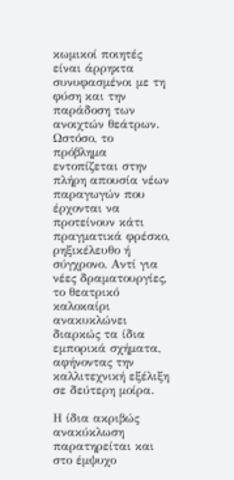κωμικοί ποιητές είναι άρρηκτα συνυφασμένοι με τη φύση και την παράδοση των ανοιχτών θεάτρων. Ωστόσο, το πρόβλημα εντοπίζεται στην πλήρη απουσία νέων παραγωγών που έρχονται να προτείνουν κάτι πραγματικά φρέσκο, ρηξικέλευθο ή σύγχρονο. Αντί για νέες δραματουργίες, το θεατρικό καλοκαίρι ανακυκλώνει διαρκώς τα ίδια εμπορικά σχήματα, αφήνοντας την καλλιτεχνική εξέλιξη σε δεύτερη μοίρα.

Η ίδια ακριβώς ανακύκλωση παρατηρείται και στο έμψυχο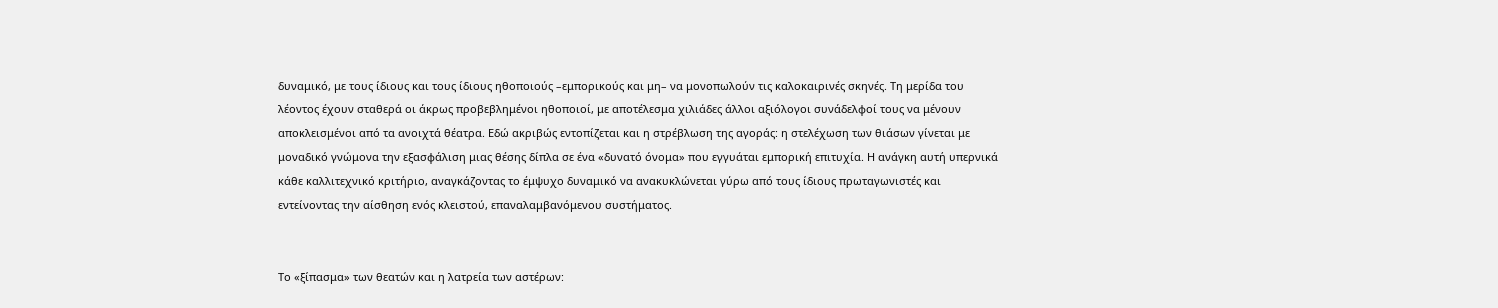δυναμικό, με τους ίδιους και τους ίδιους ηθοποιούς –εμπορικούς και μη– να μονοπωλούν τις καλοκαιρινές σκηνές. Τη μερίδα του λέοντος έχουν σταθερά οι άκρως προβεβλημένοι ηθοποιοί, με αποτέλεσμα χιλιάδες άλλοι αξιόλογοι συνάδελφοί τους να μένουν αποκλεισμένοι από τα ανοιχτά θέατρα. Εδώ ακριβώς εντοπίζεται και η στρέβλωση της αγοράς: η στελέχωση των θιάσων γίνεται με μοναδικό γνώμονα την εξασφάλιση μιας θέσης δίπλα σε ένα «δυνατό όνομα» που εγγυάται εμπορική επιτυχία. Η ανάγκη αυτή υπερνικά κάθε καλλιτεχνικό κριτήριο, αναγκάζοντας το έμψυχο δυναμικό να ανακυκλώνεται γύρω από τους ίδιους πρωταγωνιστές και εντείνοντας την αίσθηση ενός κλειστού, επαναλαμβανόμενου συστήματος.


Το «ξίπασμα» των θεατών και η λατρεία των αστέρων: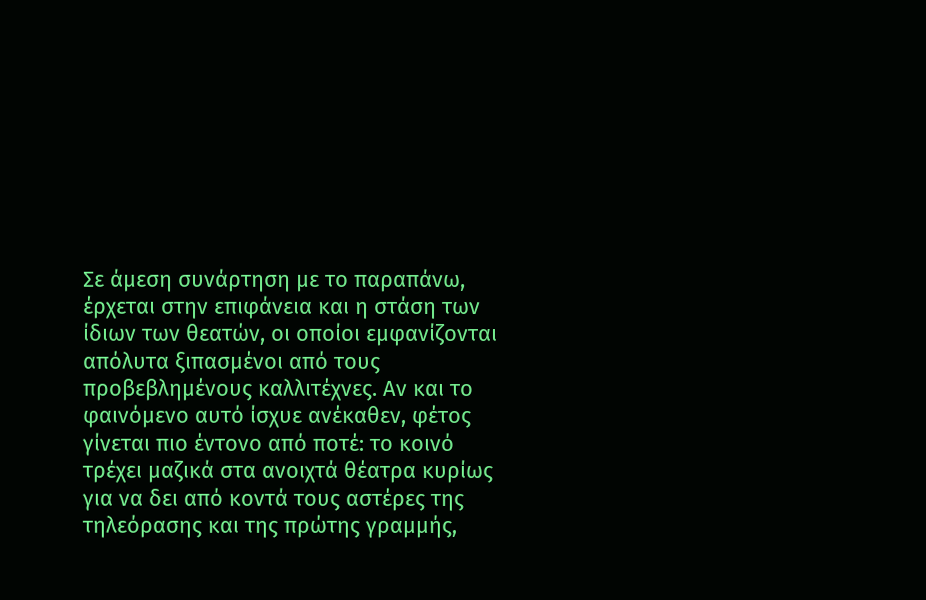Σε άμεση συνάρτηση με το παραπάνω, έρχεται στην επιφάνεια και η στάση των ίδιων των θεατών, οι οποίοι εμφανίζονται απόλυτα ξιπασμένοι από τους προβεβλημένους καλλιτέχνες. Αν και το φαινόμενο αυτό ίσχυε ανέκαθεν, φέτος γίνεται πιο έντονο από ποτέ: το κοινό τρέχει μαζικά στα ανοιχτά θέατρα κυρίως για να δει από κοντά τους αστέρες της τηλεόρασης και της πρώτης γραμμής,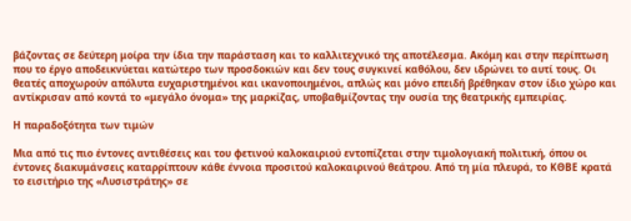βάζοντας σε δεύτερη μοίρα την ίδια την παράσταση και το καλλιτεχνικό της αποτέλεσμα. Ακόμη και στην περίπτωση που το έργο αποδεικνύεται κατώτερο των προσδοκιών και δεν τους συγκινεί καθόλου, δεν ιδρώνει το αυτί τους. Οι θεατές αποχωρούν απόλυτα ευχαριστημένοι και ικανοποιημένοι, απλώς και μόνο επειδή βρέθηκαν στον ίδιο χώρο και αντίκρισαν από κοντά το «μεγάλο όνομα» της μαρκίζας, υποβαθμίζοντας την ουσία της θεατρικής εμπειρίας.

Η παραδοξότητα των τιμών

Μια από τις πιο έντονες αντιθέσεις και του φετινού καλοκαιριού εντοπίζεται στην τιμολογιακή πολιτική, όπου οι έντονες διακυμάνσεις καταρρίπτουν κάθε έννοια προσιτού καλοκαιρινού θεάτρου. Από τη μία πλευρά, το ΚΘΒΕ κρατά το εισιτήριο της «Λυσιστράτης» σε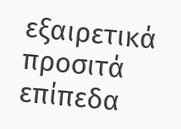εξαιρετικά προσιτά επίπεδα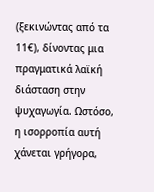(ξεκινώντας από τα 11€), δίνοντας μια πραγματικά λαϊκή διάσταση στην ψυχαγωγία. Ωστόσο, η ισορροπία αυτή χάνεται γρήγορα,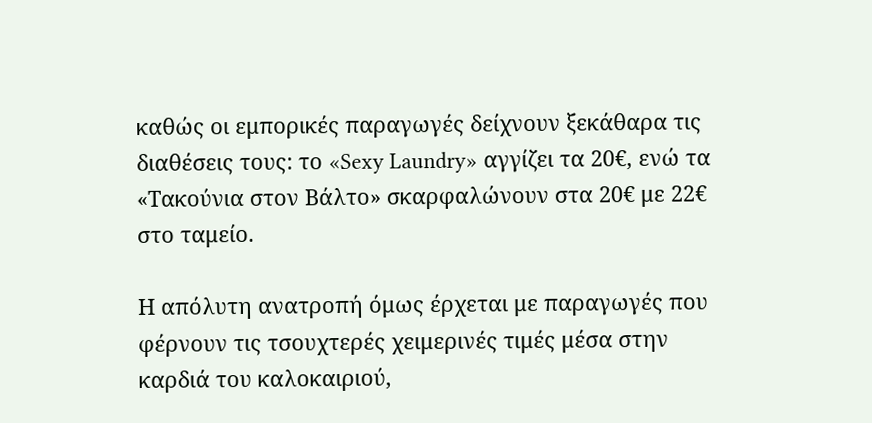καθώς οι εμπορικές παραγωγές δείχνουν ξεκάθαρα τις διαθέσεις τους: το «Sexy Laundry» αγγίζει τα 20€, ενώ τα «Τακούνια στον Βάλτο» σκαρφαλώνουν στα 20€ με 22€ στο ταμείο.

Η απόλυτη ανατροπή όμως έρχεται με παραγωγές που φέρνουν τις τσουχτερές χειμερινές τιμές μέσα στην καρδιά του καλοκαιριού,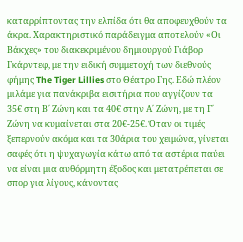καταρρίπτοντας την ελπίδα ότι θα αποφευχθούν τα άκρα. Χαρακτηριστικό παράδειγμα αποτελούν «Οι Βάκχες» του διακεκριμένου δημιουργού Γιάβορ Γκάρντεφ, με την ειδική συμμετοχή των διεθνούς φήμης The Tiger Lillies στο Θέατρο Γης. Εδώ πλέον μιλάμε για πανάκριβα εισιτήρια που αγγίζουν τα 35€ στη Β΄ Ζώνη και τα 40€ στην Α΄ Ζώνη, με τη Γ΄ Ζώνη να κυμαίνεται στα 20€-25€. Όταν οι τιμές ξεπερνούν ακόμα και τα 30άρια του χειμώνα, γίνεται σαφές ότι η ψυχαγωγία κάτω από τα αστέρια παύει να είναι μια αυθόρμητη έξοδος και μετατρέπεται σε σπορ για λίγους, κάνοντας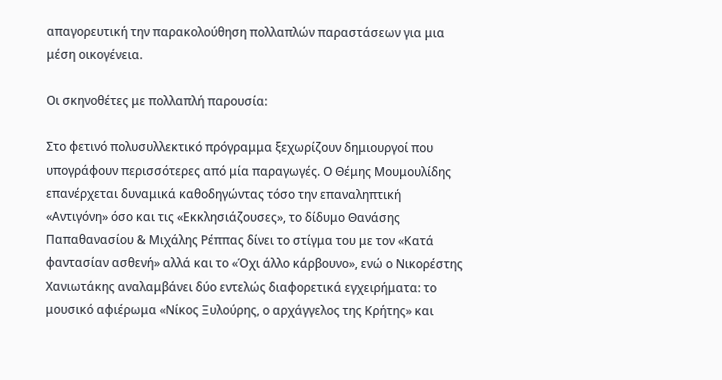απαγορευτική την παρακολούθηση πολλαπλών παραστάσεων για μια μέση οικογένεια.

Οι σκηνοθέτες με πολλαπλή παρουσία:

Στο φετινό πολυσυλλεκτικό πρόγραμμα ξεχωρίζουν δημιουργοί που υπογράφουν περισσότερες από μία παραγωγές. Ο Θέμης Μουμουλίδης επανέρχεται δυναμικά καθοδηγώντας τόσο την επαναληπτική «Αντιγόνη» όσο και τις «Εκκλησιάζουσες», το δίδυμο Θανάσης Παπαθανασίου & Μιχάλης Ρέππας δίνει το στίγμα του με τον «Κατά φαντασίαν ασθενή» αλλά και το «Όχι άλλο κάρβουνο», ενώ ο Νικορέστης Χανιωτάκης αναλαμβάνει δύο εντελώς διαφορετικά εγχειρήματα: το μουσικό αφιέρωμα «Νίκος Ξυλούρης, ο αρχάγγελος της Κρήτης» και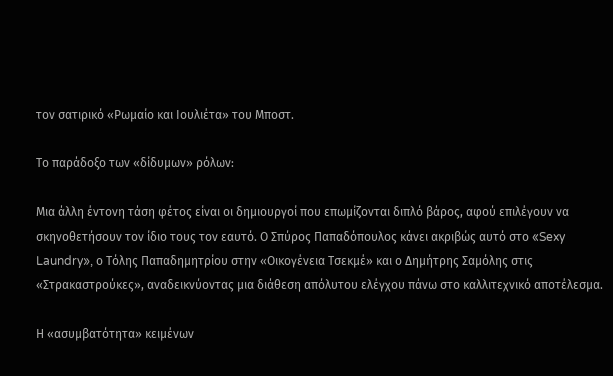τον σατιρικό «Ρωμαίο και Ιουλιέτα» του Μποστ.

Το παράδοξο των «δίδυμων» ρόλων:

Μια άλλη έντονη τάση φέτος είναι οι δημιουργοί που επωμίζονται διπλό βάρος, αφού επιλέγουν να σκηνοθετήσουν τον ίδιο τους τον εαυτό. Ο Σπύρος Παπαδόπουλος κάνει ακριβώς αυτό στο «Sexy Laundry», ο Τόλης Παπαδημητρίου στην «Οικογένεια Τσεκμέ» και ο Δημήτρης Σαμόλης στις «Στρακαστρούκες», αναδεικνύοντας μια διάθεση απόλυτου ελέγχου πάνω στο καλλιτεχνικό αποτέλεσμα.

Η «ασυμβατότητα» κειμένων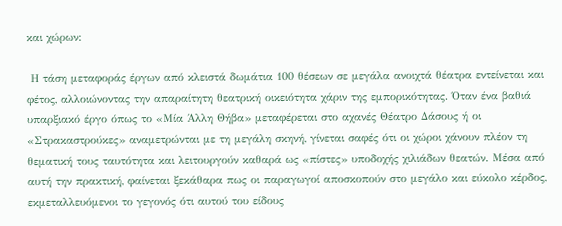και χώρων:

 Η τάση μεταφοράς έργων από κλειστά δωμάτια 100 θέσεων σε μεγάλα ανοιχτά θέατρα εντείνεται και φέτος, αλλοιώνοντας την απαραίτητη θεατρική οικειότητα χάριν της εμπορικότητας. Όταν ένα βαθιά υπαρξιακό έργο όπως το «Μία Άλλη Θήβα» μεταφέρεται στο αχανές Θέατρο Δάσους ή οι «Στρακαστρούκες» αναμετρώνται με τη μεγάλη σκηνή, γίνεται σαφές ότι οι χώροι χάνουν πλέον τη θεματική τους ταυτότητα και λειτουργούν καθαρά ως «πίστες» υποδοχής χιλιάδων θεατών. Μέσα από αυτή την πρακτική, φαίνεται ξεκάθαρα πως οι παραγωγοί αποσκοπούν στο μεγάλο και εύκολο κέρδος, εκμεταλλευόμενοι το γεγονός ότι αυτού του είδους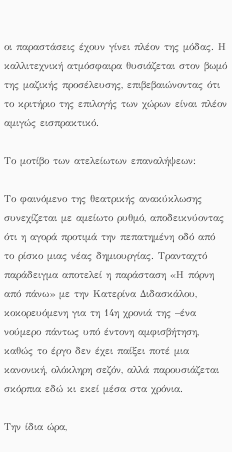οι παραστάσεις έχουν γίνει πλέον της μόδας. Η καλλιτεχνική ατμόσφαιρα θυσιάζεται στον βωμό της μαζικής προσέλευσης, επιβεβαιώνοντας ότι το κριτήριο της επιλογής των χώρων είναι πλέον αμιγώς εισπρακτικό.

Το μοτίβο των ατελείωτων επαναλήψεων:

Το φαινόμενο της θεατρικής ανακύκλωσης συνεχίζεται με αμείωτο ρυθμό, αποδεικνύοντας ότι η αγορά προτιμά την πεπατημένη οδό από το ρίσκο μιας νέας δημιουργίας. Τρανταχτό παράδειγμα αποτελεί η παράσταση «Η πόρνη από πάνω» με την Κατερίνα Διδασκάλου,  κοκορευόμενη για τη 14η χρονιά της –ένα νούμερο πάντως υπό έντονη αμφισβήτηση, καθώς το έργο δεν έχει παίξει ποτέ μια κανονική, ολόκληρη σεζόν, αλλά παρουσιάζεται σκόρπια εδώ κι εκεί μέσα στα χρόνια.

Την ίδια ώρα,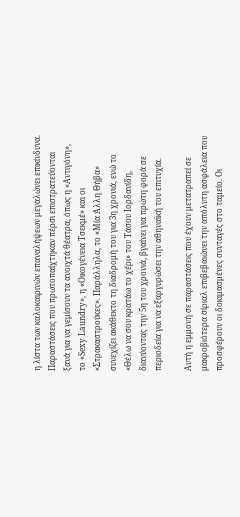η λίστα των καλοκαιρινών επαναλήψεων μεγαλώνει επικίνδυνα. Παραστάσεις που πρωτοπαίχτηκαν πέρσι επιστρατεύονται ξανά για να γεμίσουν τα ανοιχτά θέατρα, όπως η «Αντιγόνη», το «Sexy Laundry», η «Οικογένεια Τσεκμέ» και οι «Στρακαστρούκες». Παράλληλα, το «Μία Άλλη Θήβα» συνεχίζει ακάθεκτο τη διαδρομή του για 3η χρονιά, ενώ το «Θέλω να σου κρατάω το χέρι» του Τάσου Ιορδανίδη, διανύοντας την 5η του χρονιά, βγαίνει για πρώτη φορά σε περιοδεία για να εξαργυρώσει την αθηναϊκή του επιτυχία.

Αυτή η εμμονή σε παραστάσεις που έχουν μετατραπεί σε μακροβιότερα σίριαλ επιβεβαιώνει την απόλυτη ασφάλεια που προσφέρουν οι δοκιμασμένες συνταγές στο ταμείο. Οι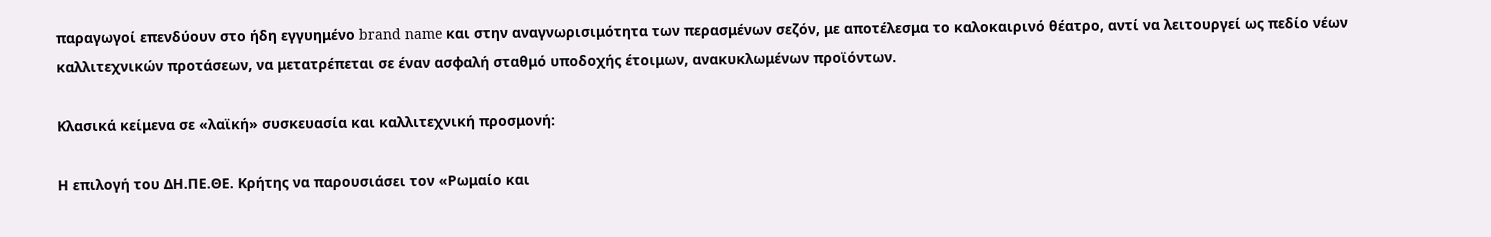παραγωγοί επενδύουν στο ήδη εγγυημένο brand name και στην αναγνωρισιμότητα των περασμένων σεζόν, με αποτέλεσμα το καλοκαιρινό θέατρο, αντί να λειτουργεί ως πεδίο νέων καλλιτεχνικών προτάσεων, να μετατρέπεται σε έναν ασφαλή σταθμό υποδοχής έτοιμων, ανακυκλωμένων προϊόντων.

Κλασικά κείμενα σε «λαϊκή» συσκευασία και καλλιτεχνική προσμονή:

Η επιλογή του ΔΗ.ΠΕ.ΘΕ. Κρήτης να παρουσιάσει τον «Ρωμαίο και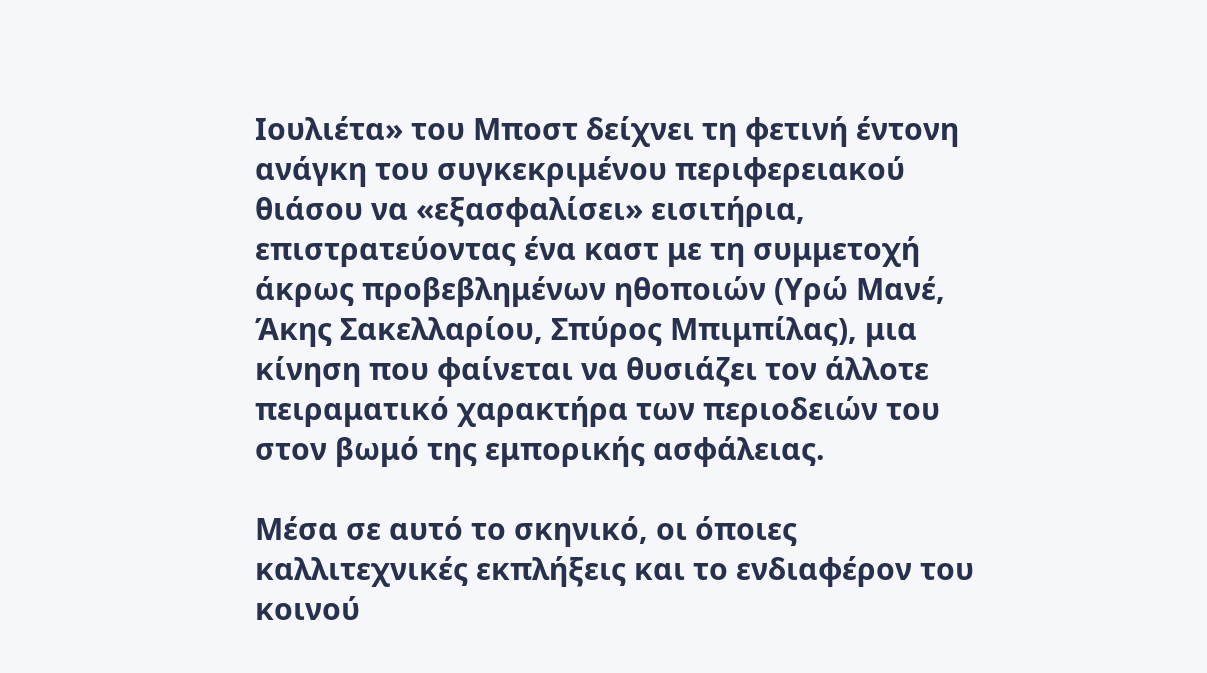Ιουλιέτα» του Μποστ δείχνει τη φετινή έντονη ανάγκη του συγκεκριμένου περιφερειακού θιάσου να «εξασφαλίσει» εισιτήρια, επιστρατεύοντας ένα καστ με τη συμμετοχή άκρως προβεβλημένων ηθοποιών (Υρώ Μανέ, Άκης Σακελλαρίου, Σπύρος Μπιμπίλας), μια κίνηση που φαίνεται να θυσιάζει τον άλλοτε πειραματικό χαρακτήρα των περιοδειών του στον βωμό της εμπορικής ασφάλειας.

Μέσα σε αυτό το σκηνικό, οι όποιες καλλιτεχνικές εκπλήξεις και το ενδιαφέρον του κοινού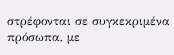στρέφονται σε συγκεκριμένα πρόσωπα, με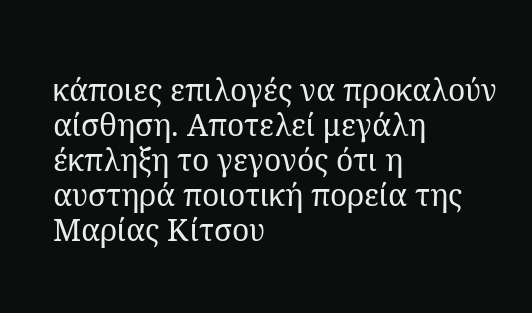κάποιες επιλογές να προκαλούν αίσθηση. Αποτελεί μεγάλη έκπληξη το γεγονός ότι η αυστηρά ποιοτική πορεία της Μαρίας Κίτσου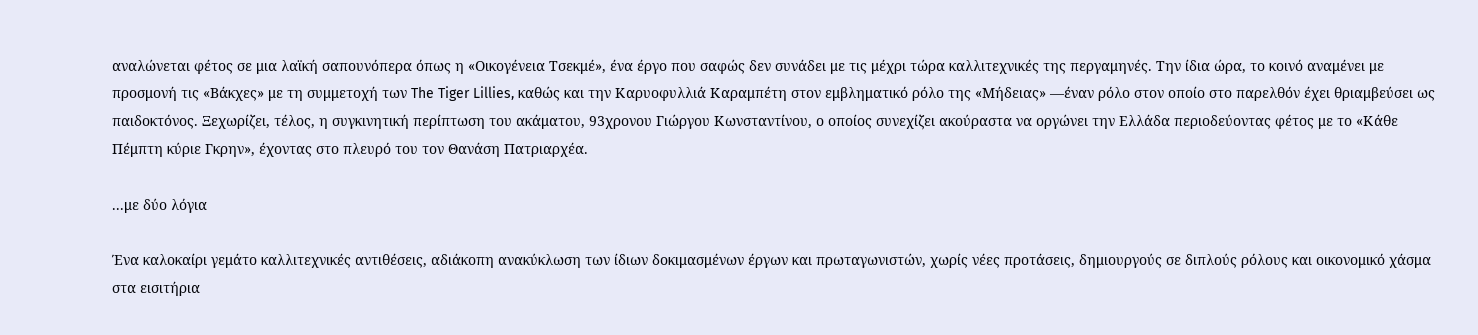αναλώνεται φέτος σε μια λαϊκή σαπουνόπερα όπως η «Οικογένεια Τσεκμέ», ένα έργο που σαφώς δεν συνάδει με τις μέχρι τώρα καλλιτεχνικές της περγαμηνές. Την ίδια ώρα, το κοινό αναμένει με προσμονή τις «Βάκχες» με τη συμμετοχή των The Tiger Lillies, καθώς και την Καρυοφυλλιά Καραμπέτη στον εμβληματικό ρόλο της «Μήδειας» —έναν ρόλο στον οποίο στο παρελθόν έχει θριαμβεύσει ως παιδοκτόνος. Ξεχωρίζει, τέλος, η συγκινητική περίπτωση του ακάματου, 93χρονου Γιώργου Κωνσταντίνου, ο οποίος συνεχίζει ακούραστα να οργώνει την Ελλάδα περιοδεύοντας φέτος με το «Κάθε Πέμπτη κύριε Γκρην», έχοντας στο πλευρό του τον Θανάση Πατριαρχέα.

...με δύο λόγια

Ένα καλοκαίρι γεμάτο καλλιτεχνικές αντιθέσεις, αδιάκοπη ανακύκλωση των ίδιων δοκιμασμένων έργων και πρωταγωνιστών, χωρίς νέες προτάσεις, δημιουργούς σε διπλούς ρόλους και οικονομικό χάσμα στα εισιτήρια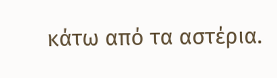κάτω από τα αστέρια.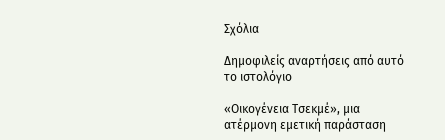Σχόλια

Δημοφιλείς αναρτήσεις από αυτό το ιστολόγιο

«Οικογένεια Τσεκμέ», μια ατέρμονη εμετική παράσταση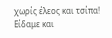χωρίς έλεος και τσίπα! Είδαμε και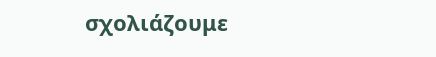σχολιάζουμε